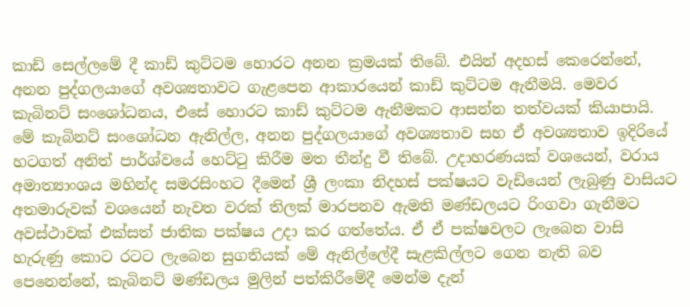කාඩ් සෙල්ලමේ දී කාඩ් කුට්ටම හොරට අනන ක්‍රමයක් තිබේ. එයින් අදහස් කෙරෙන්නේ, අනන පුද්ගලයාගේ අවශ්‍යතාවට ගැළපෙන ආකාරයෙන් කාඩ් කුට්ටම ඇනීමයි. මෙවර කැබිනට් සංශෝධනය, එසේ හොරට කාඩ් කුට්ටම ඇනීමකට ආසන්න තත්වයක් කියාපායි. මේ කැබිනට් සංශෝධන ඇනිල්ල, අනන පුද්ගලයාගේ අවශ්‍යතාව සහ ඒ අවශ්‍යතාව ඉදිරියේ හටගත් අනිත් පාර්ශ්වයේ හෙට්ටු කිරීම මත තීන්දු වී තිබේ. උදාහරණයක් වශයෙන්, වරාය අමාත්‍යාංශය මහින්ද සමරසිංහට දීමෙන් ශ්‍රී ලංකා නිදහස් පක්ෂයට වැඩියෙන් ලැබුණු වාසියට අතමාරුවක් වශයෙන් නැවත වරක් තිලක් මාරපනව ඇමති මණ්ඩලයට රිංගවා ගැනීමට අවස්ථාවක් එක්සත් ජාතික පක්ෂය උදා කර ගත්තේය. ඒ ඒ පක්ෂවලට ලැබෙන වාසි හැරුණු කොට රටට ලැබෙන සුගතියක් මේ ඇනිල්ලේදී සැළකිල්ලට ගෙන නැති බව පෙනෙන්නේ, කැබිනට් මණ්ඩලය මුලින් පත්කිරීමේදී මෙන්ම දැන්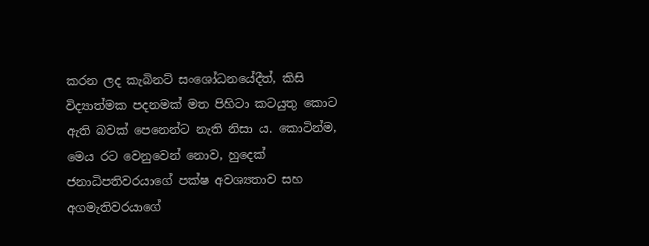කරන ලද කැබිනට් සංශෝධනයේදීත්, කිසි විද්‍යාත්මක පදනමක් මත පිහිටා කටයුතු කොට ඇති බවක් පෙනෙන්ට නැති නිසා ය. කොටින්ම, මෙය රට වෙනුවෙන් නොව, හුදෙක් ජනාධිපතිවරයාගේ පක්ෂ අවශ්‍යතාව සහ අගමැතිවරයාගේ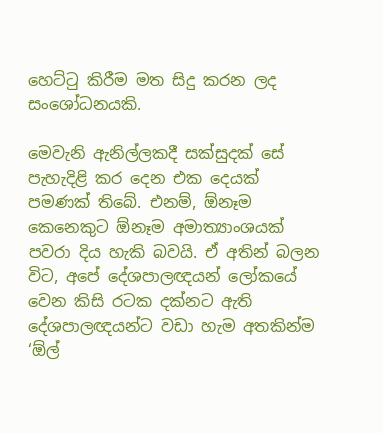හෙට්ටු කිරීම මත සිදු කරන ලද සංශෝධනයකි.

මෙවැනි ඇනිල්ලකදී සක්සුදක් සේ පැහැදිළි කර දෙන එක දෙයක් පමණක් තිබේ. එනම්, ඕනෑම කෙනෙකුට ඕනෑම අමාත්‍යාංශයක් පවරා දිය හැකි බවයි. ඒ අතින් බලන විට, අපේ දේශපාලඥයන් ලෝකයේ වෙන කිසි රටක දක්නට ඇති දේශපාලඥයන්ට වඩා හැම අතකින්ම ‘ඕල්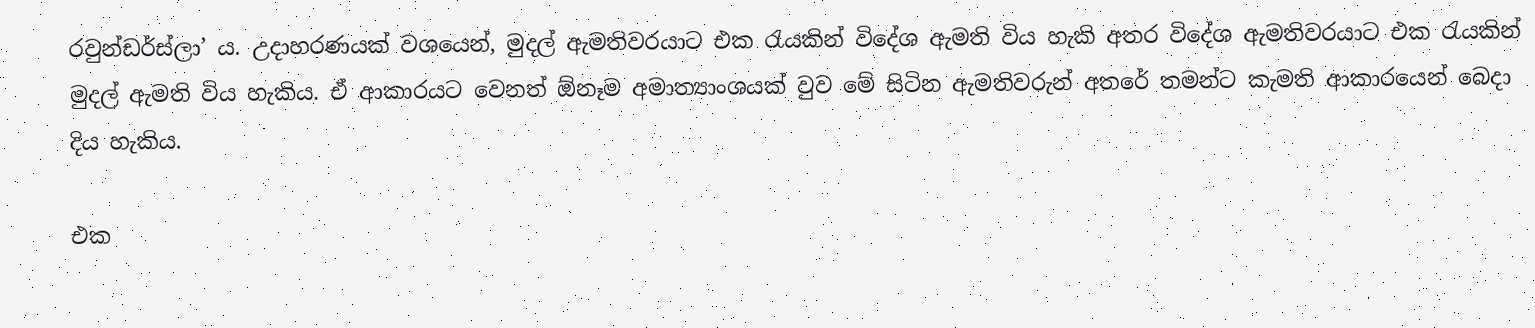රවුන්ඩර්ස්ලා’ ය. උදාහරණයක් වශයෙන්, මුදල් ඇමතිවරයාට එක රැයකින් විදේශ ඇමති විය හැකි අතර විදේශ ඇමතිවරයාට එක රැයකින් මුදල් ඇමති විය හැකිය. ඒ ආකාරයට වෙනත් ඕනෑම අමාත්‍යාංශයක් වුව මේ සිටින ඇමතිවරුන් අතරේ තමන්ට කැමති ආකාරයෙන් බෙදා දිය හැකිය.

එක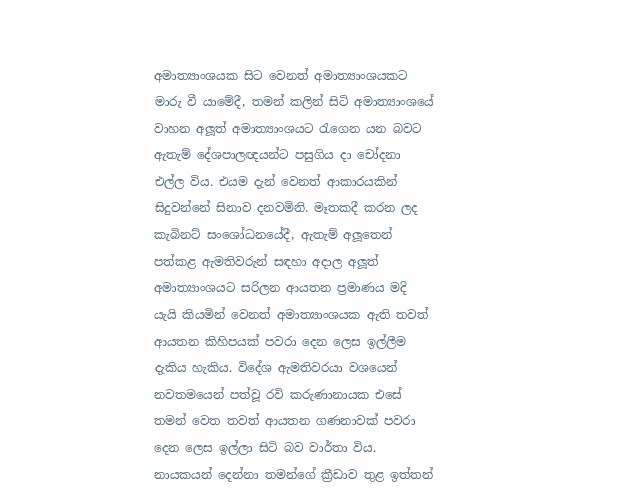අමාත්‍යාංශයක සිට වෙනත් අමාත්‍යාංශයකට මාරු වී යාමේදී, තමන් කලින් සිටි අමාත්‍යාංශයේ වාහන අලූත් අමාත්‍යාංශයට රැගෙන යන බවට ඇතැම් දේශපාලඥයන්ට පසුගිය දා චෝදනා එල්ල විය. එයම දැන් වෙනත් ආකාරයකින් සිදුවන්නේ සිනාව දනවමිනි. මෑතකදී කරන ලද කැබිනට් සංශෝධනයේදී, ඇතැම් අලූතෙන් පත්කළ ඇමතිවරුන් සඳහා අදාල අලූත් අමාත්‍යාංශයට සරිලන ආයතන ප්‍රමාණය මදි යැයි කියමින් වෙනත් අමාත්‍යාංශයක ඇති තවත් ආයතන කිහිපයක් පවරා දෙන ලෙස ඉල්ලීම දැකිය හැකිය. විදේශ ඇමතිවරයා වශයෙන් නවතමයෙන් පත්වූ රවි කරුණානායක එසේ තමන් වෙත තවත් ආයතන ගණනාවක් පවරා දෙන ලෙස ඉල්ලා සිටි බව වාර්තා විය. නායකයන් දෙන්නා තමන්ගේ ක්‍රීඩාව තුළ ඉත්තන්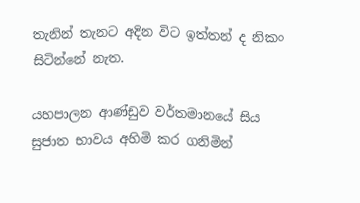තැනින් තැනට අදින විට ඉත්තන් ද නිකං සිටින්නේ නැත.

යහපාලන ආණ්ඩුව වර්තමානයේ සිය සුජාත භාවය අහිමි කර ගනිමින්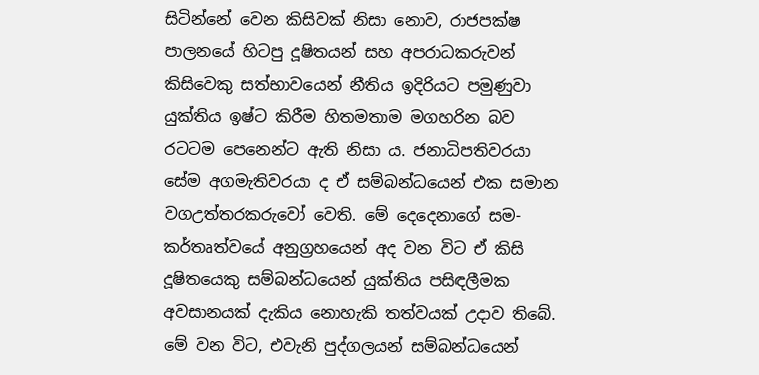සිටින්නේ වෙන කිසිවක් නිසා නොව, රාජපක්ෂ පාලනයේ හිටපු දූෂිතයන් සහ අපරාධකරුවන් කිසිවෙකු සත්භාවයෙන් නීතිය ඉදිරියට පමුණුවා යුක්තිය ඉෂ්ට කිරීම හිතමතාම මගහරින බව රටටම පෙනෙන්ට ඇති නිසා ය. ජනාධිපතිවරයා සේම අගමැතිවරයා ද ඒ සම්බන්ධයෙන් එක සමාන වගඋත්තරකරුවෝ වෙති. මේ දෙදෙනාගේ සම-කර්තෘත්වයේ අනුග්‍රහයෙන් අද වන විට ඒ කිසි දූෂිතයෙකු සම්බන්ධයෙන් යුක්තිය පසිඳලීමක අවසානයක් දැකිය නොහැකි තත්වයක් උදාව තිබේ. මේ වන විට, එවැනි පුද්ගලයන් සම්බන්ධයෙන්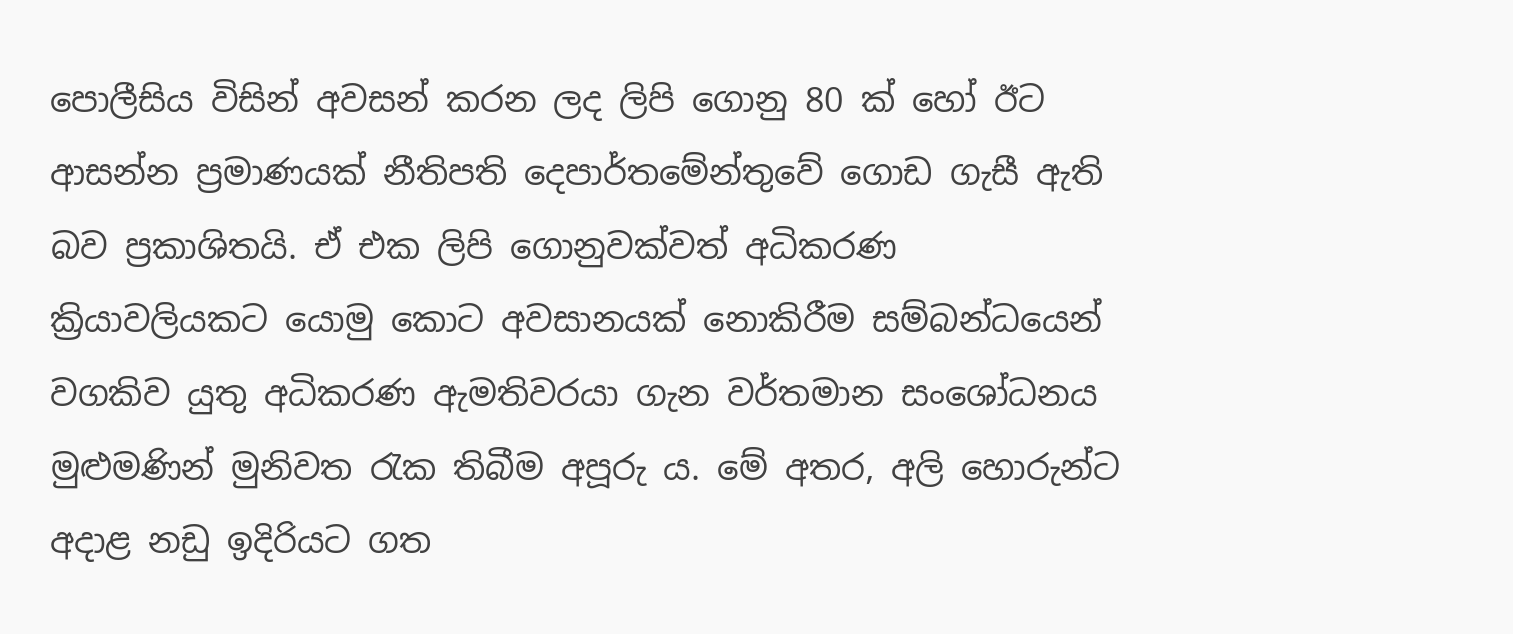පොලීසිය විසින් අවසන් කරන ලද ලිපි ගොනු 80 ක් හෝ ඊට ආසන්න ප්‍රමාණයක් නීතිපති දෙපාර්තමේන්තුවේ ගොඩ ගැසී ඇති බව ප්‍රකාශිතයි. ඒ එක ලිපි ගොනුවක්වත් අධිකරණ ක්‍රියාවලියකට යොමු කොට අවසානයක් නොකිරීම සම්බන්ධයෙන් වගකිව යුතු අධිකරණ ඇමතිවරයා ගැන වර්තමාන සංශෝධනය මුළුමණින් මුනිවත රැක තිබීම අපූරු ය. මේ අතර, අලි හොරුන්ට අදාළ නඩු ඉදිරියට ගත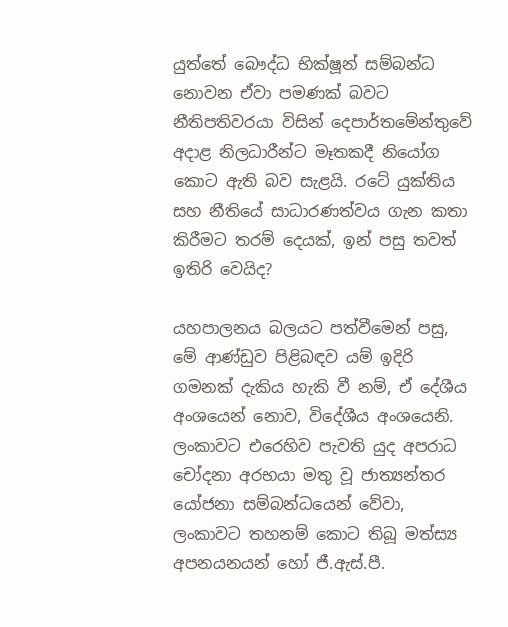යුත්තේ බෞද්ධ භික්ෂූන් සම්බන්ධ නොවන ඒවා පමණක් බවට නීතිපතිවරයා විසින් දෙපාර්තමේන්තුවේ අදාළ නිලධාරීන්ට මෑතකදී නියෝග කොට ඇති බව සැළයි. රටේ යුක්තිය සහ නීතියේ සාධාරණත්වය ගැන කතා කිරීමට තරම් දෙයක්, ඉන් පසු තවත් ඉතිරි වෙයිද?

යහපාලනය බලයට පත්වීමෙන් පසු, මේ ආණ්ඩුව පිළිබඳව යම් ඉදිරි ගමනක් දැකිය හැකි වී නම්, ඒ දේශීය අංශයෙන් නොව, විදේශීය අංශයෙනි. ලංකාවට එරෙහිව පැවති යුද අපරාධ චෝදනා අරභයා මතු වූ ජාත්‍යන්තර යෝජනා සම්බන්ධයෙන් වේවා, ලංකාවට තහනම් කොට තිබූ මත්ස්‍ය අපනයනයන් හෝ ජී.ඇස්.පී.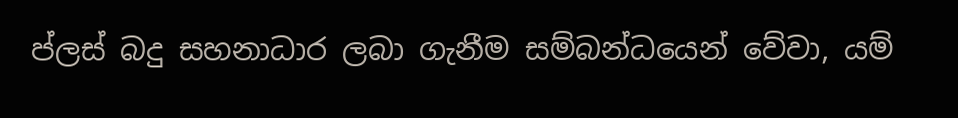ප්ලස් බදු සහනාධාර ලබා ගැනීම සම්බන්ධයෙන් වේවා, යම්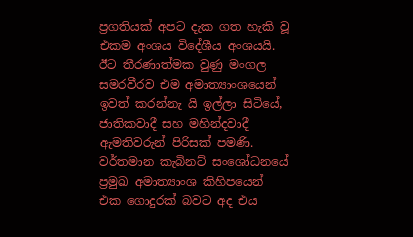ප්‍රගතියක් අපට දැක ගත හැකි වූ එකම අංශය විදේශීය අංශයයි. ඊට තීරණාත්මක වුණු මංගල සමරවීරව එම අමාත්‍යාංශයෙන් ඉවත් කරන්නැ යි ඉල්ලා සිටියේ, ජාතිකවාදී සහ මහින්දවාදී ඇමතිවරුන් පිරිසක් පමණි. වර්තමාන කැබිනට් සංශෝධනයේ ප්‍රමුඛ අමාත්‍යාංශ කිහිපයෙන් එක ගොදුරක් බවට අද එය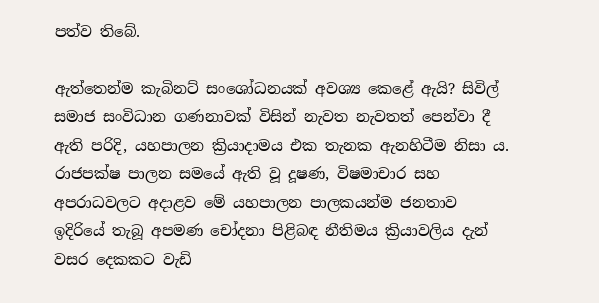පත්ව තිබේ.

ඇත්තෙන්ම කැබිනට් සංශෝධනයක් අවශ්‍ය කෙළේ ඇයි? සිවිල් සමාජ සංවිධාන ගණනාවක් විසින් නැවත නැවතත් පෙන්වා දී ඇති පරිදි, යහපාලන ක්‍රියාදාමය එක තැනක ඇනහිටීම නිසා ය. රාජපක්ෂ පාලන සමයේ ඇති වූ දූෂණ, විෂමාචාර සහ අපරාධවලට අදාළව මේ යහපාලන පාලකයන්ම ජනතාව ඉදිරියේ තැබූ අපමණ චෝදනා පිළිබඳ නීතිමය ක්‍රියාවලිය දැන් වසර දෙකකට වැඩි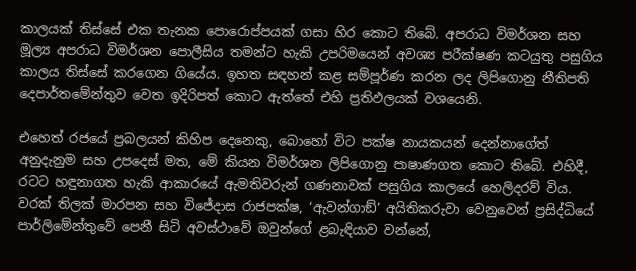කාලයක් තිස්සේ එක තැනක පොරොප්පයක් ගසා හිර කොට තිබේ. අපරාධ විමර්ශන සහ මූල්‍ය අපරාධ විමර්ශන පොලීසිය තමන්ට හැකි උපරිමයෙන් අවශ්‍ය පරීක්ෂණ කටයුතු පසුගිය කාලය තිස්සේ කරගෙන ගියේය. ඉහත සඳහන් කළ සම්පූර්ණ කරන ලද ලිපිගොනු නීතිපති දෙපාර්තමේන්තුව වෙත ඉදිරිපත් කොට ඇත්තේ එහි ප්‍රතිඵලයක් වශයෙනි.

එහෙත් රජයේ ප්‍රබලයන් කිහිප දෙනෙකු, බොහෝ විට පක්ෂ නායකයන් දෙන්නාගේත් අනුදැනුම සහ උපදෙස් මත, මේ කියන විමර්ශන ලිපිගොනු පාෂාණගත කොට තිබේ. එහිදී, රටට හඳුනාගත හැකි ආකාරයේ ඇමතිවරුන් ගණනාවක් පසුගිය කාලයේ හෙලිදරව් විය. වරක් තිලක් මාරපන සහ විජේදාස රාජපක්ෂ, ‘ඇවන්ගාඞ්’ අයිතිකරුවා වෙනුවෙන් ප්‍රසිද්ධියේ පාර්ලිමේන්තුවේ පෙනී සිටි අවස්ථාවේ ඔවුන්ගේ ළබැඳියාව වන්නේ,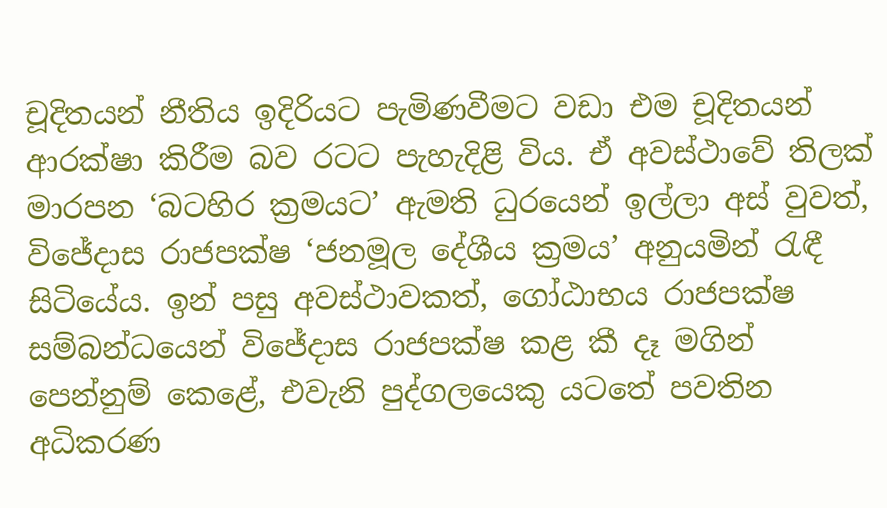චූදිතයන් නීතිය ඉදිරියට පැමිණවීමට වඩා එම චූදිතයන් ආරක්ෂා කිරීම බව රටට පැහැදිළි විය. ඒ අවස්ථාවේ තිලක් මාරපන ‘බටහිර ක්‍රමයට’ ඇමති ධුරයෙන් ඉල්ලා අස් වුවත්, විජේදාස රාජපක්ෂ ‘ජනමූල දේශීය ක්‍රමය’ අනුයමින් රැඳී සිටියේය. ඉන් පසු අවස්ථාවකත්, ගෝඨාභය රාජපක්ෂ සම්බන්ධයෙන් විජේදාස රාජපක්ෂ කළ කී දෑ මගින් පෙන්නුම් කෙළේ, එවැනි පුද්ගලයෙකු යටතේ පවතින අධිකරණ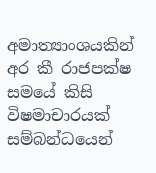අමාත්‍යාංශයකින් අර කී රාජපක්ෂ සමයේ කිසි විෂමාචාරයක් සම්බන්ධයෙන්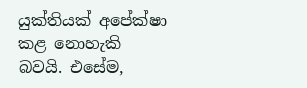යුක්තියක් අපේක්ෂා කළ නොහැකි බවයි. එසේම,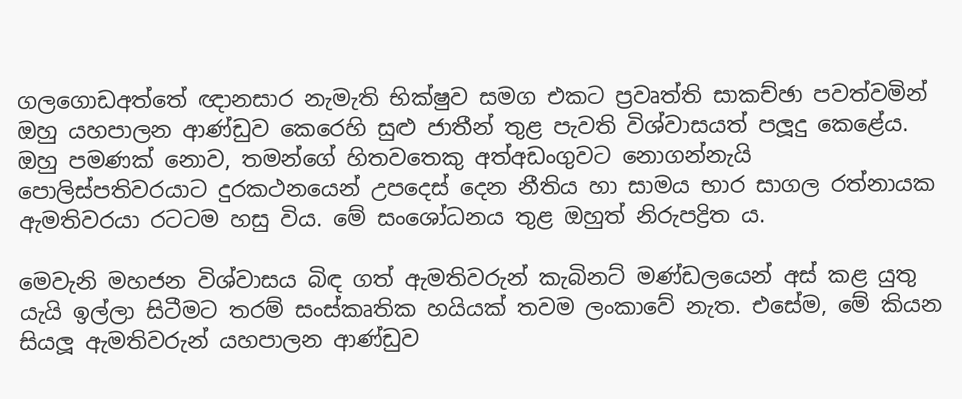ගලගොඩඅත්තේ ඥානසාර නැමැති භික්ෂුව සමග එකට ප්‍රවෘත්ති සාකච්ඡා පවත්වමින් ඔහු යහපාලන ආණ්ඩුව කෙරෙහි සුළු ජාතීන් තුළ පැවති විශ්වාසයත් පලූදු කෙළේය. ඔහු පමණක් නොව, තමන්ගේ හිතවතෙකු අත්අඩංගුවට නොගන්නැයි පොලිස්පතිවරයාට දුරකථනයෙන් උපදෙස් දෙන නීතිය හා සාමය භාර සාගල රත්නායක ඇමතිවරයා රටටම හසු විය. මේ සංශෝධනය තුළ ඔහුත් නිරුපද්‍රිත ය.

මෙවැනි මහජන විශ්වාසය බිඳ ගත් ඇමතිවරුන් කැබිනට් මණ්ඩලයෙන් අස් කළ යුතු යැයි ඉල්ලා සිටීමට තරම් සංස්කෘතික හයියක් තවම ලංකාවේ නැත. එසේම, මේ කියන සියලූ ඇමතිවරුන් යහපාලන ආණ්ඩුව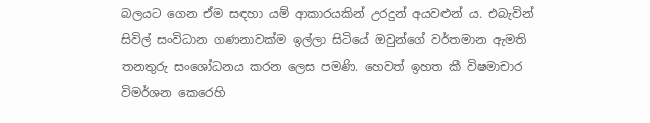බලයට ගෙන ඒම සඳහා යම් ආකාරයකින් උරදුන් අයවළුන් ය. එබැවින් සිවිල් සංවිධාන ගණනාවක්ම ඉල්ලා සිටියේ ඔවුන්ගේ වර්තමාන ඇමති තනතුරු සංශෝධනය කරන ලෙස පමණි. හෙවත් ඉහත කී විෂමාචාර විමර්ශන කෙරෙහි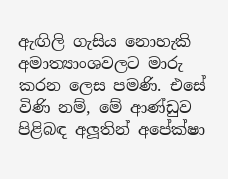ඇඟිලි ගැසිය නොහැකි අමාත්‍යාංශවලට මාරු කරන ලෙස පමණි. එසේ විණි නම්, මේ ආණ්ඩුව පිළිබඳ අලූතින් අපේක්ෂා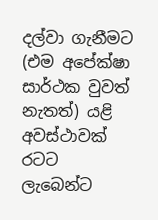දල්වා ගැනීමට (එම අපේක්ෂා සාර්ථක වුවත් නැතත්) යළි අවස්ථාවක් රටට ලැබෙන්ට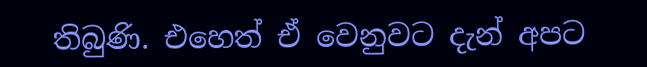තිබුණි. එහෙත් ඒ වෙනුවට දැන් අපට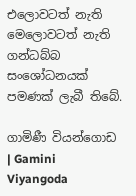එලොවටත් නැති මෙලොවටත් නැති ගන්ධබ්බ සංශෝධනයක් පමණක් ලැබී තිබේ.

ගාමිණී වියන්ගොඩ | Gamini Viyangoda